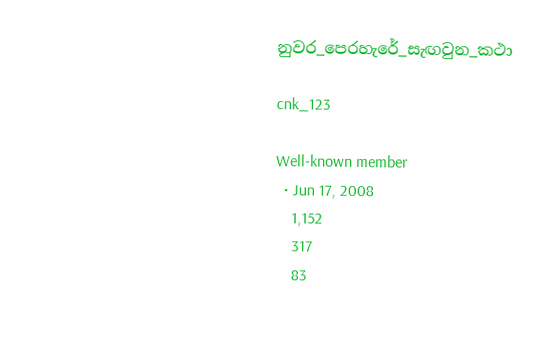නුවර_පෙරහැරේ_සැඟවුන_කථා

cnk_123

Well-known member
  • Jun 17, 2008
    1,152
    317
    83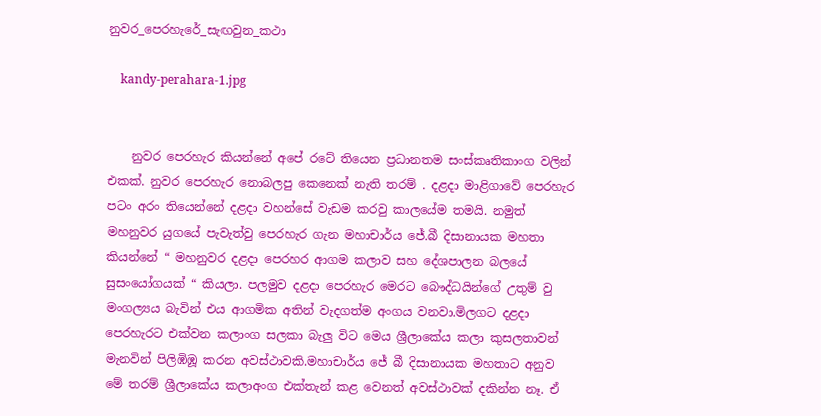නුවර_පෙරහැරේ_සැඟවුන_කථා

    kandy-perahara-1.jpg


    නුවර පෙරහැර කියන්නේ අපේ රටේ තියෙන ප්‍රධානතම සංස්කෘතිකාංග වලින් එකක්. නුවර පෙරහැර නොබලපු කෙනෙක් නැති තරම් . දළදා මාළිගාවේ පෙරහැර පටං අරං තියෙන්නේ දළදා වහන්සේ වැඩම කරවු කාලයේම තමයි. නමුත් මහනුවර යුගයේ පැවැත්වු පෙරහැර ගැන මහාචාර්ය ජේ.බී දිසානායක මහතා කියන්නේ “ මහනුවර දළදා පෙරහර ආගම කලාව සහ දේශපාලන බලයේ සුසංයෝගයක් “ කියලා. පලමුව දළදා පෙරහැර මෙරට බෞද්ධයින්ගේ උතුම් වු මංගල්‍යය බැවින් එය ආගමික අතින් වැදගත්ම අංගය වනවා.මිලගට දළදා පෙරහැරට එක්වන කලාංග සලකා බැලු විට මෙය ශ්‍රීලාකේය කලා කුසලතාවන් මැනවින් පිලිඹිඹූ කරන අවස්ථාවකි.මහාචාර්ය ජේ බී දිසානායක මහතාට අනුව මේ තරම් ශ්‍රීලාකේය කලාඅංග එක්තැන් කළ වෙනත් අවස්ථාවක් දකින්න නෑ. ඒ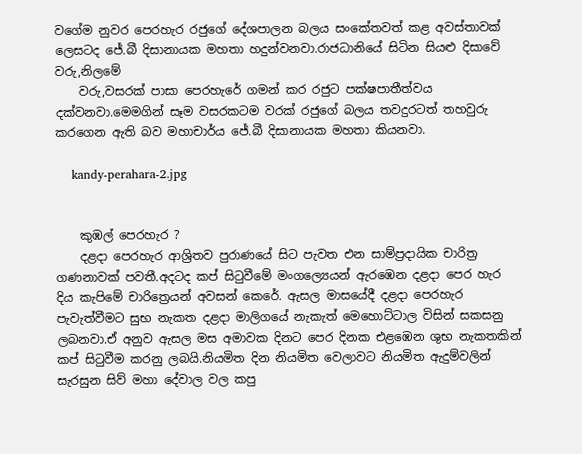වගේම නුවර පෙරහැර රජුගේ දේශපාලන බලය සංකේතවත් කළ අවස්තාවක් ලෙසටද ජේ.බී දිසානායක මහතා හදුන්වනවා.රාජධානියේ සිටින සියළු දිසාවේ වරු,නිලමේ
    වරු,වසරක් පාසා පෙරහැරේ ගමන් කර රජුට පක්ෂපාතීත්වය දක්වනවා.මෙමගින් සෑම වසරකටම වරක් රජුගේ බලය තවදුරටත් තහවුරු කරගෙන ඇති බව මහාචාර්ය ජේ.බී දිසානායක මහතා කියනවා.

    kandy-perahara-2.jpg


    කුඹල් පෙරහැර ?
    දළදා පෙරහැර ආශ්‍රිතව පුරාණයේ සිට පැවත එන සාම්ප්‍රදායික චාරිත්‍ර ගණනාවක් පවතී.අදටද කප් සිටුවීමේ මංගල්‍යෙයන් ඇරඹෙන දළදා පෙර හැර දිය කැපිමේ චාරිත්‍රෙයන් අවසන් කෙරේ. ඇසල මාසයේදී දළදා පෙරහැර පැවැත්වීමට සුභ නැකත දළදා මාලිගයේ නැකැත් මෙහොට්ටාල විසින් සකසනු ලබනවා.ඒ අනුව ඇසල මස අමාවක දිනට පෙර දිනක එළඹෙන ශුභ නැකතකින් කප් සිටුවීම කරනු ලබයි.නියමිත දින නියමිත වෙලාවට නියමිත ඇදුම්වලින් සැරසුන සිව් මහා දේවාල වල කපු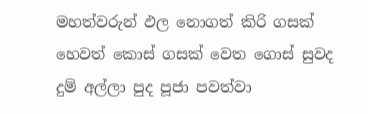මහත්වරුන් ඵල නොගත් කිරි ගසක් හෙවත් කොස් ගසක් වෙත ගොස් සුවද දුම් අල්ලා පුද පූජා පවත්වා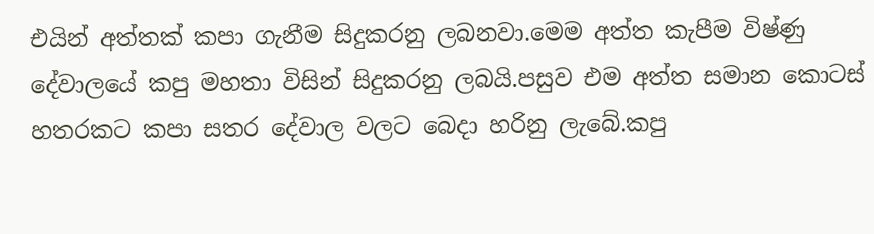එයින් අත්තක් කපා ගැනීම සිදුකරනු ලබනවා.මෙම අත්ත කැපීම විෂ්ණු දේවාලයේ කපු මහතා විසින් සිදුකරනු ලබයි.පසුව එම අත්ත සමාන කොටස් හතරකට කපා සතර දේවාල වලට බෙදා හරිනු ලැබේ.කපු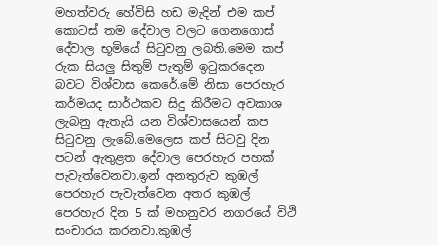මහත්වරු හේවිසි හඩ මැදින් එම කප් කොටස් තම දේවාල වලට ගෙනගොස් දේවාල භූමියේ සිටුවනු ලබති.මෙම කප් රුක සියලු සිතුම් පැතුම් ඉටුකරදෙන බවට විශ්වාස කෙරේ.මේ නිසා පෙරහැර කර්මයද සාර්ථකව සිදු කිරීමට අවකාශ ලැබනු ඇතැයි යන විශ්වාසයෙන් කප සිටුවනු ලැබේ.මෙලෙස කප් සිටවු දින පටන් ඇතුළත දේවාල පෙරහැර පහක් පැවැත්වෙනවා.ඉන් අනතුරුව කුඹල් පෙරහැර පැවැත්වෙන අතර කුඹල් පෙරහැර දින 5 ක් මහනුවර නගරයේ විථි සංචාරය කරනවා.කුඹල්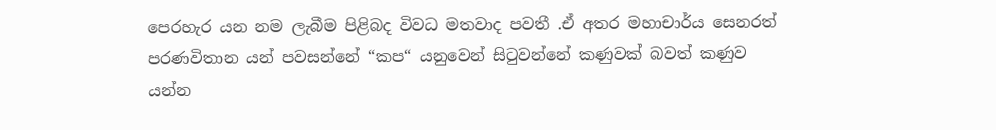පෙරහැර යන නම ලැබීම පිළිබද විවධ මතවාද පවතී .ඒ අතර මහාචාර්ය සෙනරත් පරණවිතාන යන් පවසන්නේ “කප“ යනුවෙන් සිටුවන්නේ කණුවක් බවත් කණුව යන්න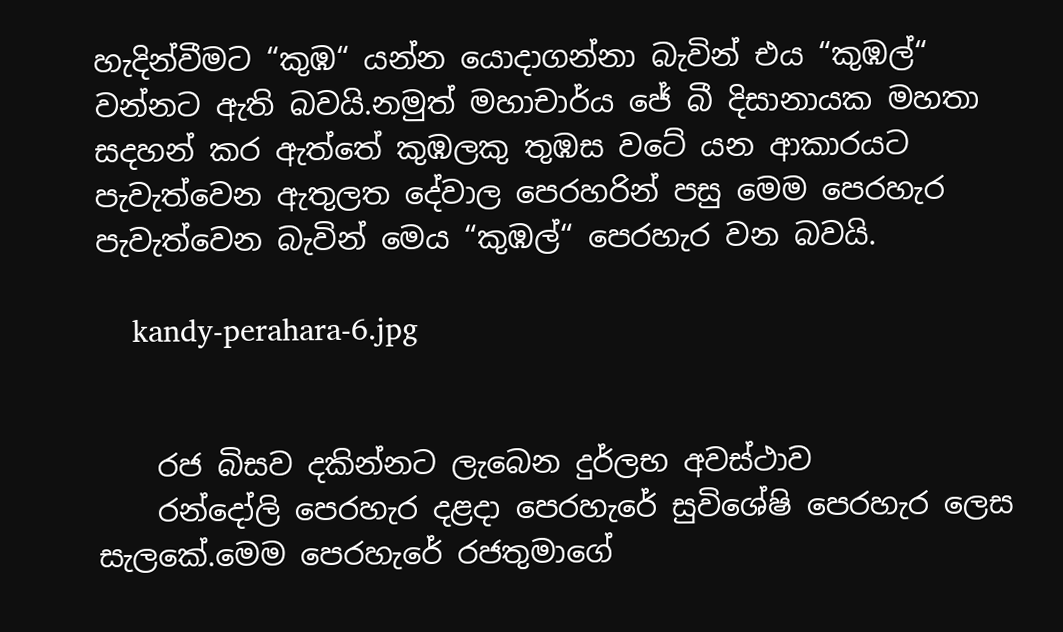හැදින්වීමට “කුඹ“ යන්න යොදාගන්නා බැවින් එය “කුඹල්“ වන්නට ඇති බවයි.නමුත් මහාචාර්ය ජේ බී දිසානායක මහතා සදහන් කර ඇත්තේ කුඹලකු තුඹස වටේ යන ආකාරයට පැවැත්වෙන ඇතුලත දේවාල පෙරහරින් පසු මෙම පෙරහැර පැවැත්වෙන බැවින් මෙය “කුඹල්“ පෙරහැර වන බවයි.

    kandy-perahara-6.jpg


    රජ බිසව දකින්නට ලැබෙන දුර්ලභ අවස්ථාව
    රන්දෝලි පෙරහැර දළදා පෙරහැරේ සුවිශේෂි පෙරහැර ලෙස සැලකේ.මෙම පෙරහැරේ රජතුමාගේ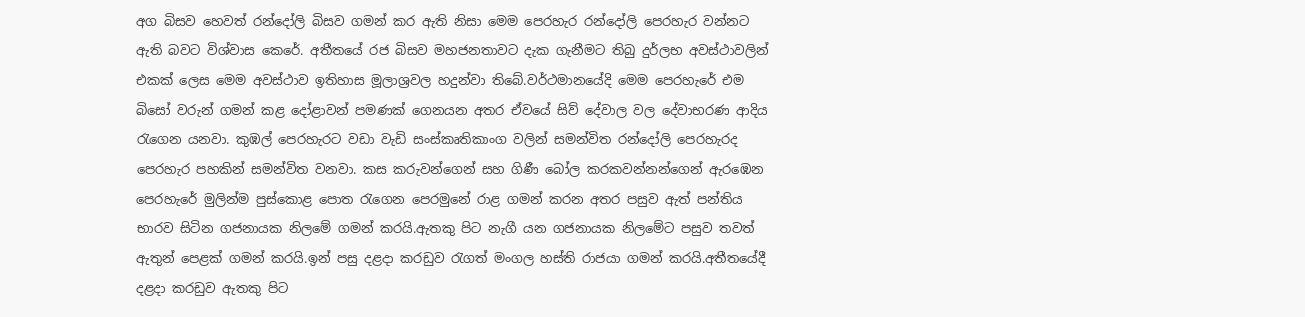අග බිසව හෙවත් රන්දෝලි බිසව ගමන් කර ඇති නිසා මෙම පෙරහැර රන්දෝලි පෙරහැර වන්නට ඇති බවට විශ්වාස කෙරේ. අතීතයේ රජ බිසව මහජනතාවට දැක ගැනීමට තිබු දුර්ලභ අවස්ථාවලින් එකක් ලෙස මෙම අවස්ථාව ඉතිහාස මූලාශ්‍රවල හදුන්වා තිබේ.වර්ථමානයේදි මෙම පෙරහැරේ එම බිසෝ වරුන් ගමන් කළ දෝළාවන් පමණක් ගෙනයන අතර ඒවයේ සිව් දේවාල වල දේවාභරණ ආදිය රැගෙන යනවා. කුඹල් පෙරහැරට වඩා වැඩි සංස්කෘතිකාංග වලින් සමන්විත රන්දෝලි පෙරහැරද පෙරහැර පහකින් සමන්විත වනවා. කස කරුවන්ගෙන් සහ ගිණී බෝල කරකවන්නන්ගෙන් ඇරඹෙන පෙරහැරේ මුලින්ම පුස්කොළ පොත රැගෙන පෙරමුනේ රාළ ගමන් කරන අතර පසුව ඇත් පන්තිය භාරව සිටින ගජනායක නිලමේ ගමන් කරයි.ඇතකු පිට නැගී යන ගජනායක නිලමේට පසුව තවත් ඇතුන් පෙළක් ගමන් කරයි.ඉන් පසු දළදා කරඩුව රැගත් මංගල හස්ති රාජයා ගමන් කරයි.අතීතයේදී දළදා කරඩුව ඇතකු පිට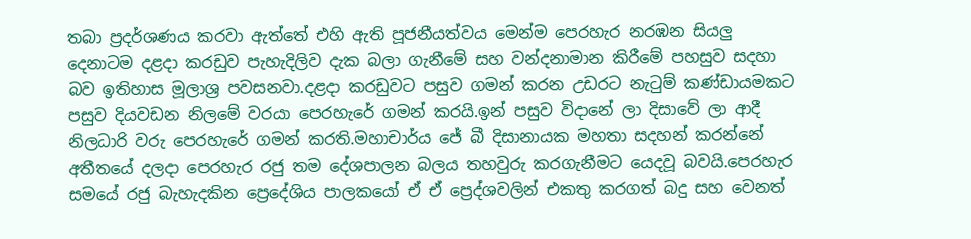තබා ප්‍රදර්ශණය කරවා ඇත්තේ එහි ඇති පූජනීයත්වය මෙන්ම පෙරහැර නරඹන සියලු දෙනාටම දළදා කරඩුව පැහැදිලිව දැක බලා ගැනීමේ සහ වන්දනාමාන කිරීමේ පහසුව සදහා බව ඉතිහාස මූලාශ්‍ර පවසනවා.දළදා කරඩුවට පසුව ගමන් කරන උඩරට නැටුම් කණ්ඩායමකට පසුව දියවඩන නිලමේ වරයා පෙරහැරේ ගමන් කරයි.ඉන් පසුව විදානේ ලා දිසාවේ ලා ආදී නිලධාරි වරු පෙරහැරේ ගමන් කරති.මහාචාර්ය ජේ බී දිසානායක මහතා සදහන් කරන්නේ අතීතයේ දලදා පෙරහැර රජු තම දේශපාලන බලය තහවුරු කරගැනීමට යෙදවූ බවයි.පෙරහැර සමයේ රජු බැහැදකින ප්‍ර‍ෙදේශිය පාලකයෝ ඒ ඒ ප්‍රෙද්ශවලින් එකතු කරගත් බදු සහ වෙනත්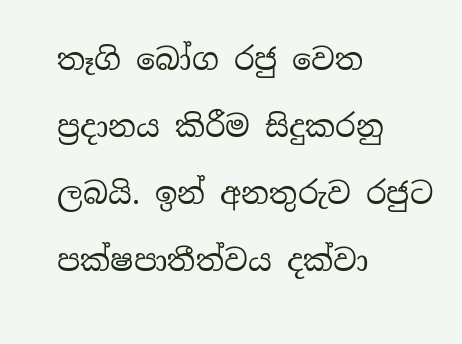තෑගි බෝග රජු වෙත ප්‍රදානය කිරීම සිදුකරනු ලබයි. ඉන් අනතුරුව රජුට පක්ෂපාතීත්වය දක්වා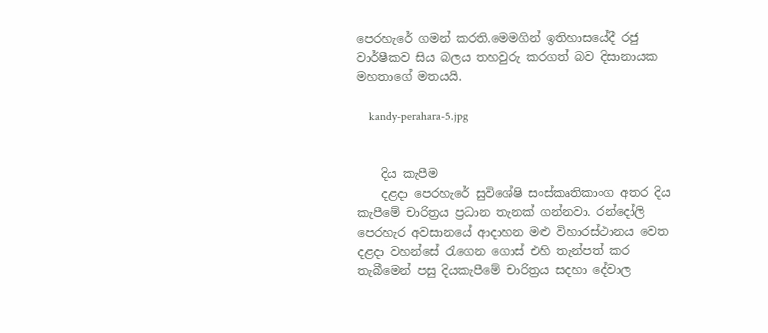පෙරහැරේ ගමන් කරති.මෙමගින් ඉතිහාසයේදී රජු වාර්ෂීකව සිය බලය තහවුරු කරගත් බව දිසානායක මහතාගේ මතයයි.

    kandy-perahara-5.jpg


    දිය කැපීම
    දළදා පෙරහැරේ සුවිශේෂි සංස්කෘතිකාංග අතර දිය කැපීමේ චාරිත්‍රය ප්‍රධාන තැනක් ගන්නවා. රන්දෝලි පෙරහැර අවසානයේ ආදාහන මළු විහාරස්ථානය වෙත දළදා වහන්සේ රැගෙන ගොස් එහි තැන්පත් කර තැබීමෙන් පසු දියකැපීමේ චාරිත්‍රය සදහා දේවාල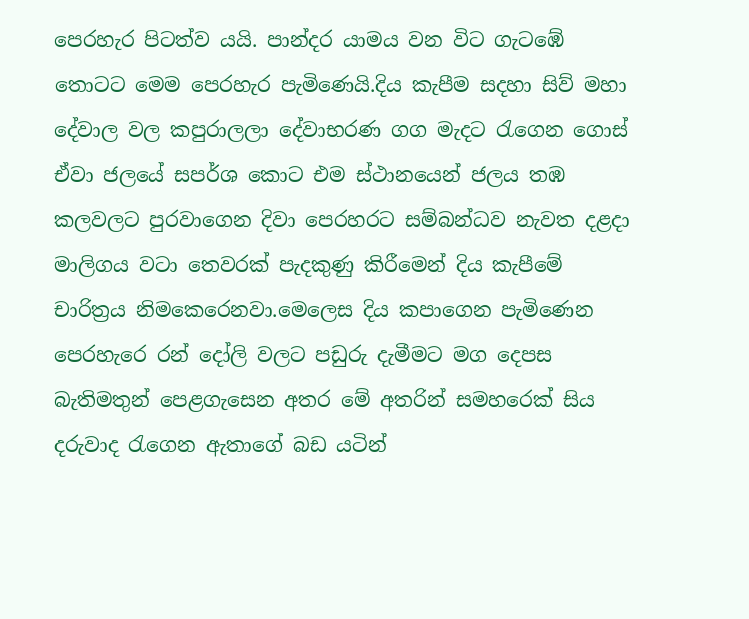පෙරහැර පිටත්ව යයි. පාන්දර යාමය වන විට ගැටඹේ තොටට මෙම පෙරහැර පැමිණෙයි.දිය කැපීම සදහා සිව් මහා දේවාල වල කපුරාලලා දේවාභරණ ගග මැදට ‍රැගෙන ගොස් ඒවා ජලයේ සපර්ශ කොට එම ස්ථානයෙන් ජලය තඹ කලවලට පුරවාගෙන දිවා පෙරහරට සම්බන්ධව නැවත දළදා මාලිගය වටා තෙවරක් පැදකුණු කිරීමෙන් දිය කැපීමේ චාරිත්‍රය නිමකෙරෙනවා.මෙලෙස දිය කපාගෙන පැමිණෙන පෙරහැරෙ රන් දෝලි වලට පඩුරු දැමීමට මග දෙපස බැතිමතුන් පෙළගැසෙන අතර මේ අතරින් සමහරෙක් සිය දරුවාද රැගෙන ඇතාගේ බඩ යටින්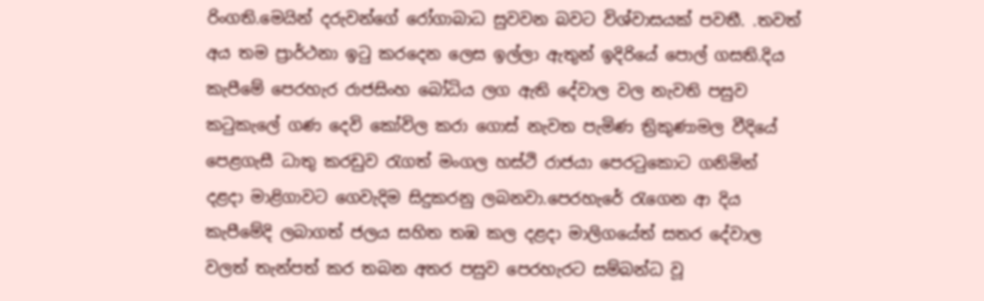රිංගති.මෙයින් දරුවන්ගේ රෝගාබාධ සුවවන බවට විශ්වාසයක් පවතී. .තවත් අය තම ප්‍රාර්ථනා ඉටු කරදෙන ලෙස ඉල්ලා ඇතුන් ඉදිරියේ පොල් ගසති.දිය කැපීමේ පෙරහැර රාජසිංහ බෝධිය ලග ඇති දේවාල වල නැවති පසුව කටුකැලේ ගණ දෙවි කෝවිල කරා ගොස් නැවත පැමිණ ත්‍රිකුණාමල වීදියේ පෙළගැසී ධාතු කරඩුව රැගත් මංගල හස්ථි රාජයා පෙරටුකොට ගනිමින් දළදා මාළිගාවට ගෙවැදිම සිදුකරනු ලබනවා.පෙරහැරේ රැගෙන ආ දිය කැපීමේදි ලබාගත් ජලය සහිත තඹ කල දළදා මාලිගයේත් සතර දේවාල වලත් තැන්පත් කර තබන අතර පසුව පෙරහැරට සම්බන්ධ වූ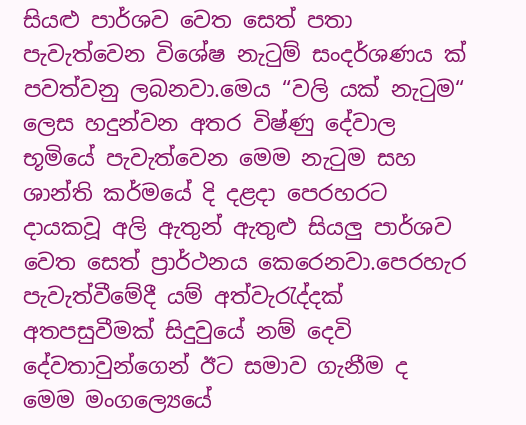සියළු පාර්ශව වෙත සෙත් පතා පැවැත්වෙන විශේෂ නැටුම් සංදර්ශණය ක් පවත්වනු ලබනවා.මෙය “වලි යක් නැටුම“ ලෙස හදුන්වන අතර විෂ්ණු දේවාල භූමියේ පැවැත්වෙන මෙම නැටුම සහ ශාන්ති කර්මයේ දි දළදා පෙරහරට දායකවූ අලි ඇතුන් ඇතුළු සියලු පාර්ශව වෙත සෙත් ප්‍රාර්ථනය කෙරෙනවා.පෙරහැර පැවැත්වීමේදී යම් අත්වැරැද්දක් අතපසුවීමක් සිදුවුයේ නම් දෙවි දේවතාවුන්ගෙන් ඊට සමාව ගැනීම ද මෙම මංගල්‍යෙයේ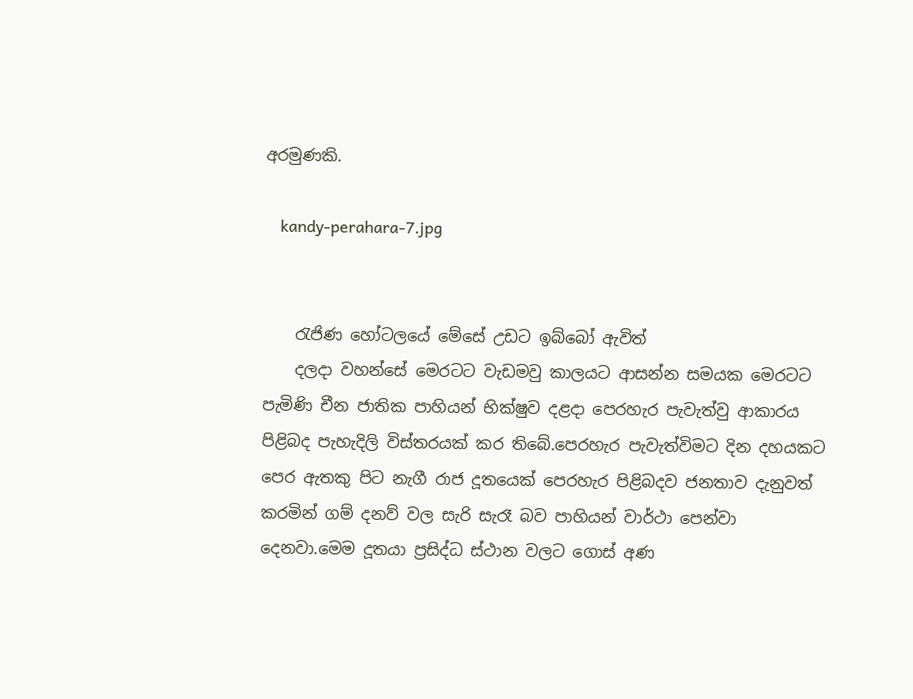අරමුණකි.

    kandy-perahara-7.jpg


    රැජිණ හෝටලයේ මේසේ උඩට ඉබ්බෝ ඇවිත්
    දලදා වහන්සේ මෙරටට වැඩමවු කාලයට ආසන්න සමයක මෙරටට පැමිණි චීන ජාතික පාහියන් භික්ෂුව දළදා පෙරහැර පැවැත්වු ආකාරය පිළිබද පැහැදිලි විස්තරයක් කර තිබේ.පෙරහැර පැවැත්විමට දින දහයකට පෙර ඇතකු පිට නැගී රාජ දූතයෙක් පෙරහැර පිළිබදව ජනතාව දැනුවත් කරමින් ගම් දනව් වල සැරි සැරෑ බව පාහියන් වාර්ථා පෙන්වා දෙනවා.මෙම දූතයා ප්‍රසිද්ධ ස්ථාන වලට ගොස් අණ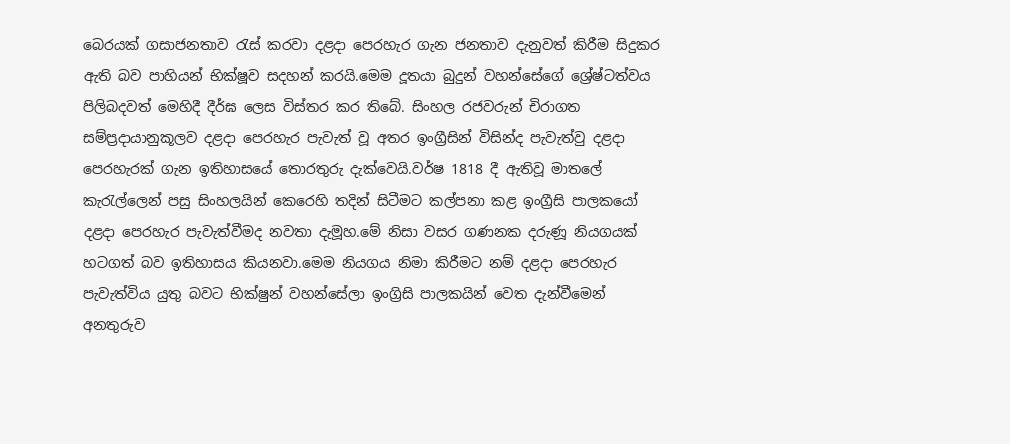බෙරයක් ගසාජනතාව රැස් කරවා දළදා පෙරහැර ගැන ජනතාව දැනුවත් කිරීම සිදුකර ඇති බව පාහියන් භික්ෂූව සදහන් කරයි.මෙම දූතයා බුදුන් වහන්සේගේ ශ්‍රේෂ්ටත්වය පිලිබදවත් මෙහිදී දීර්ඝ ලෙස විස්තර කර තිබේ. සිංහල රජවරුන් චිරාගත සම්ප්‍රදායානුකූලව දළදා පෙරහැර පැවැත් වූ අතර ඉංග්‍රීසින් විසින්ද පැවැත්වු දළදා පෙරහැරක් ගැන ඉතිහාසයේ තොරතුරු දැක්වෙයි.වර්ෂ 1818 දී ඇතිවූ මාතලේ කැරැල්ලෙන් පසු සිංහලයින් කෙරෙහි තදින් සිටීමට කල්පනා කළ ඉංග්‍රීසි පාලකයෝ දළදා පෙරහැර පැවැත්වීමද නවතා දැමූහ.මේ නිසා වසර ගණනක දරුණූ නියගයක් හටගත් බව ඉතිහාසය කියනවා.මෙම නියගය නිමා කිරීමට නම් දළදා පෙරහැර පැවැත්විය යුතු බවට භික්ෂුන් වහන්සේලා ඉංග්‍රිසි පාලකයින් වෙත දැන්වීමෙන් අනතුරුව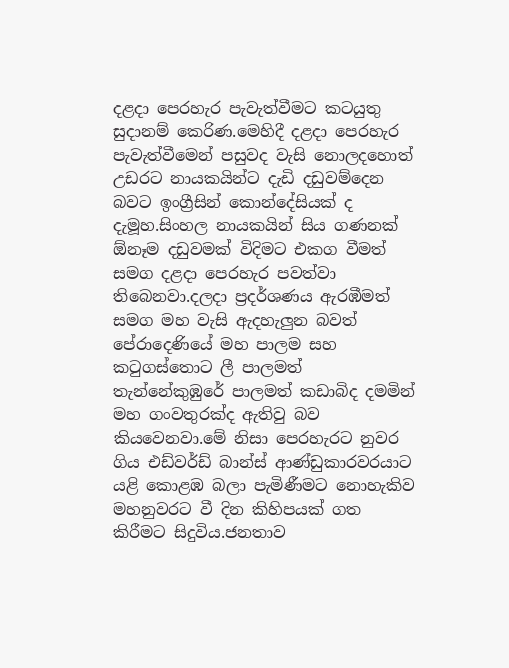දළදා පෙරහැර පැවැත්වීමට කටයුතු සුදානම් කෙරිණ.මෙහිදී දළදා පෙරහැර පැවැත්වීමෙන් පසුවද වැසි නොලදහොත් උඩරට නායකයින්ට දැඩි දඩුවම්දෙන බවට ඉංග්‍රීසින් කොන්දේසියක් ද දැමූහ.සිංහල නායකයින් සිය ගණනක් ඕනෑම දඩුවමක් විදිමට එකග වීමත් සමග දළදා පෙරහැර පවත්වා තිබෙනවා.දලදා ප්‍රදර්ශණය ඇරඹීමත් සමග මහ වැසි ඇදහැලුන බවත් පේරාදෙණියේ මහ පාලම සහ කටුගස්තොට ලී පාලමත් තැන්නේකුඹුරේ පාලමත් කඩාබිද දමමින් මහ ගංවතුරක්ද ඇතිවු බව කියවෙනවා.මේ නිසා පෙරහැරට නුවර ගිය එඩ්වර්ඩ් බාන්ස් ආණ්ඩුකාරවරයාට යළි කොළඹ බලා පැමිණීමට නොහැකිව මහනුවරට වී දින කිහිපයක් ගත කිරීමට සිදුවිය.ජනතාව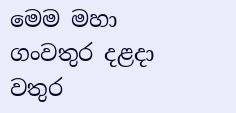මෙම මහා ගංවතුර දළදා වතුර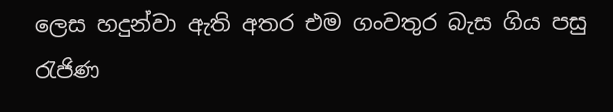ලෙස හදුන්වා ඇති අතර එම ගංවතුර බැස ගිය පසු රැජිණ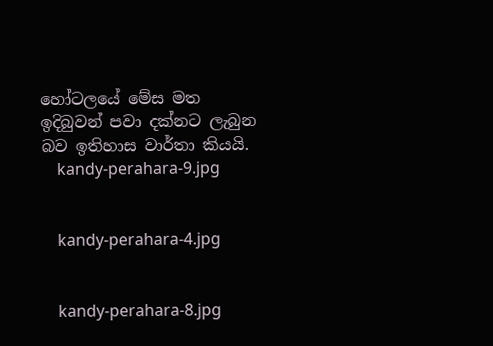හෝටලයේ මේස මත ඉදිබුවන් පවා දක්නට ලැබුන බව ඉතිහාස වාර්තා කියයි.
    kandy-perahara-9.jpg


    kandy-perahara-4.jpg


    kandy-perahara-8.jpg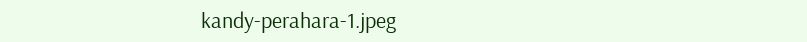kandy-perahara-1.jpeg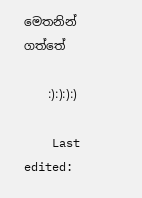මෙතනින් ගත්තේ

    :):):):)

    Last edited: